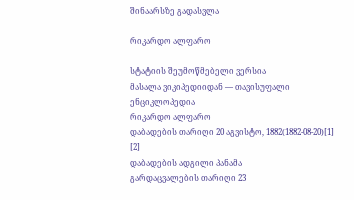შინაარსზე გადასვლა

რიკარდო ალფარო

სტატიის შეუმოწმებელი ვერსია
მასალა ვიკიპედიიდან — თავისუფალი ენციკლოპედია
რიკარდო ალფარო
დაბადების თარიღი 20 აგვისტო, 1882(1882-08-20)[1] [2]
დაბადების ადგილი პანამა
გარდაცვალების თარიღი 23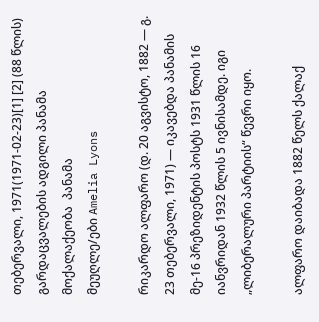თებერვალი, 1971(1971-02-23)[1] [2] (88 წლის)
გარდაცვალების ადგილი პანამა
მოქალაქეობა  პანამა
მეუღლე/ები Amelia Lyons

რიკარდო ალფარო (დ. 20 აგვისტო, 1882 — გ. 23 თებერვალი, 1971) — იკავებდა პანამის მე-16 პრეზიდენტის პოსტს 1931 წლის 16 იანვრიდან 1932 წლის 5 ივნისამდე. იგი „ლიბერალური პარტიის“ წევრი იყო.

ალფარო დაიბადა 1882 წელს ქალაქ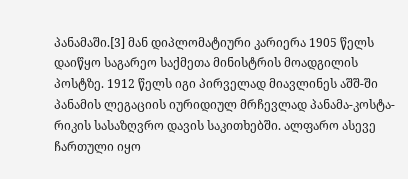პანამაში.[3] მან დიპლომატიური კარიერა 1905 წელს დაიწყო საგარეო საქმეთა მინისტრის მოადგილის პოსტზე. 1912 წელს იგი პირველად მიავლინეს აშშ-ში პანამის ლეგაციის იურიდიულ მრჩევლად პანამა-კოსტა-რიკის სასაზღვრო დავის საკითხებში. ალფარო ასევე ჩართული იყო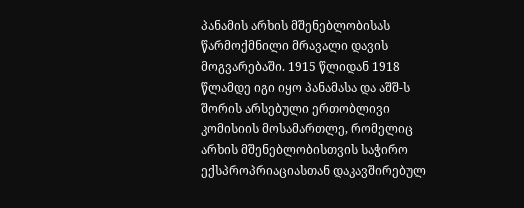პანამის არხის მშენებლობისას წარმოქმნილი მრავალი დავის მოგვარებაში. 1915 წლიდან 1918 წლამდე იგი იყო პანამასა და აშშ-ს შორის არსებული ერთობლივი კომისიის მოსამართლე, რომელიც არხის მშენებლობისთვის საჭირო ექსპროპრიაციასთან დაკავშირებულ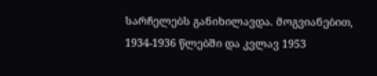სარჩელებს განიხილავდა. მოგვიანებით, 1934-1936 წლებში და კვლავ 1953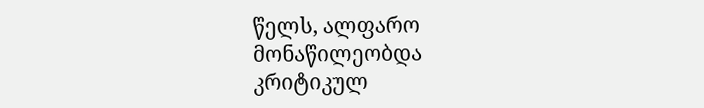წელს, ალფარო მონაწილეობდა კრიტიკულ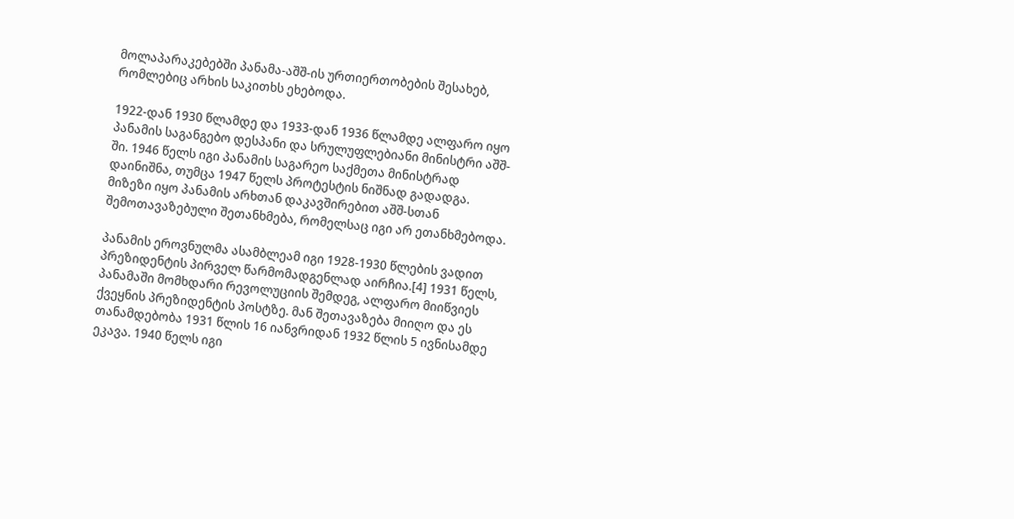მოლაპარაკებებში პანამა-აშშ-ის ურთიერთობების შესახებ, რომლებიც არხის საკითხს ეხებოდა.

1922-დან 1930 წლამდე და 1933-დან 1936 წლამდე ალფარო იყო პანამის საგანგებო დესპანი და სრულუფლებიანი მინისტრი აშშ-ში. 1946 წელს იგი პანამის საგარეო საქმეთა მინისტრად დაინიშნა, თუმცა 1947 წელს პროტესტის ნიშნად გადადგა. მიზეზი იყო პანამის არხთან დაკავშირებით აშშ-სთან შემოთავაზებული შეთანხმება, რომელსაც იგი არ ეთანხმებოდა.

პანამის ეროვნულმა ასამბლეამ იგი 1928-1930 წლების ვადით პრეზიდენტის პირველ წარმომადგენლად აირჩია.[4] 1931 წელს, პანამაში მომხდარი რევოლუციის შემდეგ, ალფარო მიიწვიეს ქვეყნის პრეზიდენტის პოსტზე. მან შეთავაზება მიიღო და ეს თანამდებობა 1931 წლის 16 იანვრიდან 1932 წლის 5 ივნისამდე ეკავა. 1940 წელს იგი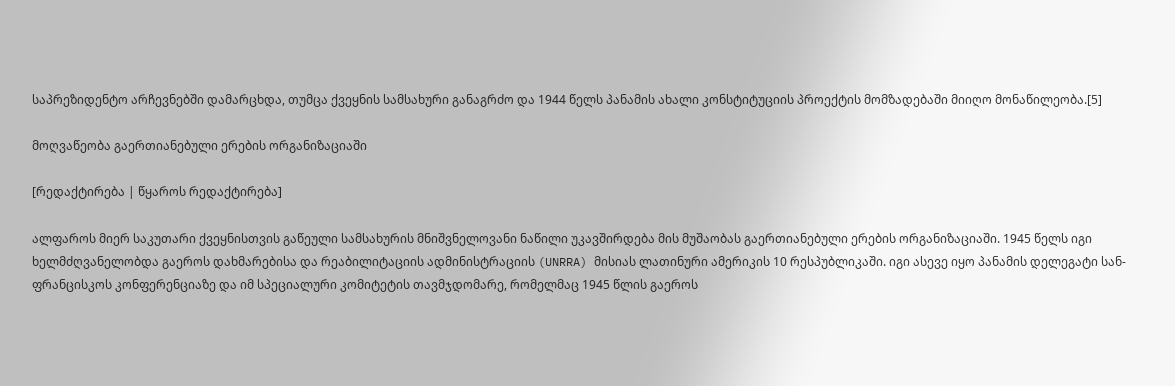საპრეზიდენტო არჩევნებში დამარცხდა, თუმცა ქვეყნის სამსახური განაგრძო და 1944 წელს პანამის ახალი კონსტიტუციის პროექტის მომზადებაში მიიღო მონაწილეობა.[5]

მოღვაწეობა გაერთიანებული ერების ორგანიზაციაში

[რედაქტირება | წყაროს რედაქტირება]

ალფაროს მიერ საკუთარი ქვეყნისთვის გაწეული სამსახურის მნიშვნელოვანი ნაწილი უკავშირდება მის მუშაობას გაერთიანებული ერების ორგანიზაციაში. 1945 წელს იგი ხელმძღვანელობდა გაეროს დახმარებისა და რეაბილიტაციის ადმინისტრაციის (UNRRA) მისიას ლათინური ამერიკის 10 რესპუბლიკაში. იგი ასევე იყო პანამის დელეგატი სან-ფრანცისკოს კონფერენციაზე და იმ სპეციალური კომიტეტის თავმჯდომარე, რომელმაც 1945 წლის გაეროს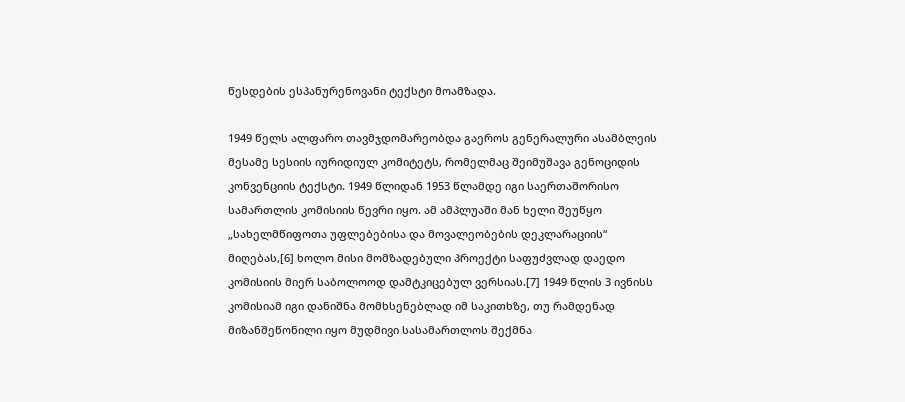წესდების ესპანურენოვანი ტექსტი მოამზადა.

1949 წელს ალფარო თავმჯდომარეობდა გაეროს გენერალური ასამბლეის მესამე სესიის იურიდიულ კომიტეტს, რომელმაც შეიმუშავა გენოციდის კონვენციის ტექსტი. 1949 წლიდან 1953 წლამდე იგი საერთაშორისო სამართლის კომისიის წევრი იყო. ამ ამპლუაში მან ხელი შეუწყო „სახელმწიფოთა უფლებებისა და მოვალეობების დეკლარაციის“ მიღებას,[6] ხოლო მისი მომზადებული პროექტი საფუძვლად დაედო კომისიის მიერ საბოლოოდ დამტკიცებულ ვერსიას.[7] 1949 წლის 3 ივნისს კომისიამ იგი დანიშნა მომხსენებლად იმ საკითხზე, თუ რამდენად მიზანშეწონილი იყო მუდმივი სასამართლოს შექმნა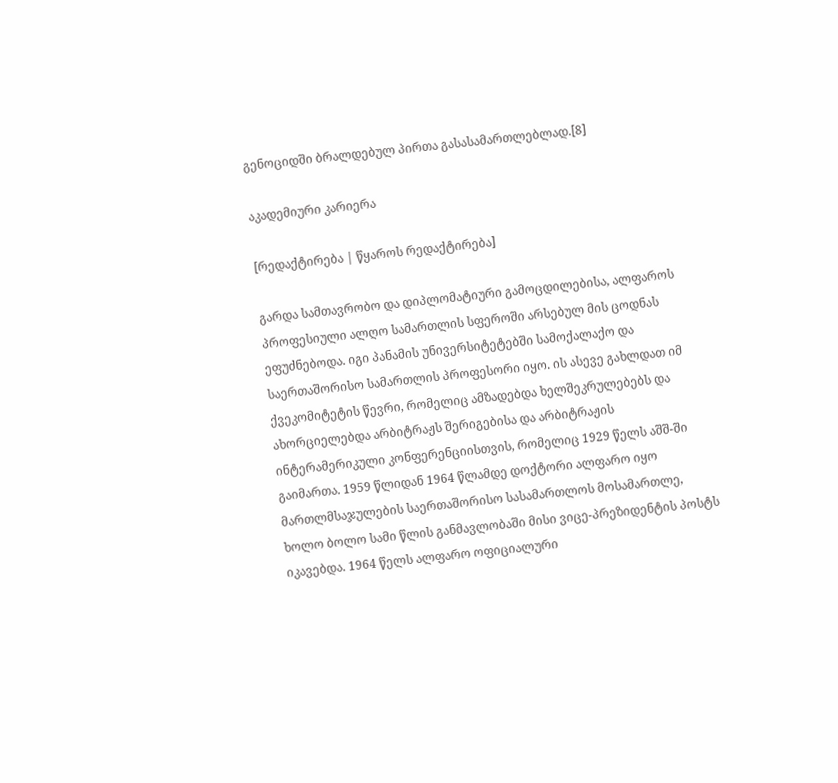გენოციდში ბრალდებულ პირთა გასასამართლებლად.[8]

აკადემიური კარიერა

[რედაქტირება | წყაროს რედაქტირება]

გარდა სამთავრობო და დიპლომატიური გამოცდილებისა, ალფაროს პროფესიული ალღო სამართლის სფეროში არსებულ მის ცოდნას ეფუძნებოდა. იგი პანამის უნივერსიტეტებში სამოქალაქო და საერთაშორისო სამართლის პროფესორი იყო. ის ასევე გახლდათ იმ ქვეკომიტეტის წევრი, რომელიც ამზადებდა ხელშეკრულებებს და ახორციელებდა არბიტრაჟს შერიგებისა და არბიტრაჟის ინტერამერიკული კონფერენციისთვის, რომელიც 1929 წელს აშშ-ში გაიმართა. 1959 წლიდან 1964 წლამდე დოქტორი ალფარო იყო მართლმსაჯულების საერთაშორისო სასამართლოს მოსამართლე, ხოლო ბოლო სამი წლის განმავლობაში მისი ვიცე-პრეზიდენტის პოსტს იკავებდა. 1964 წელს ალფარო ოფიციალური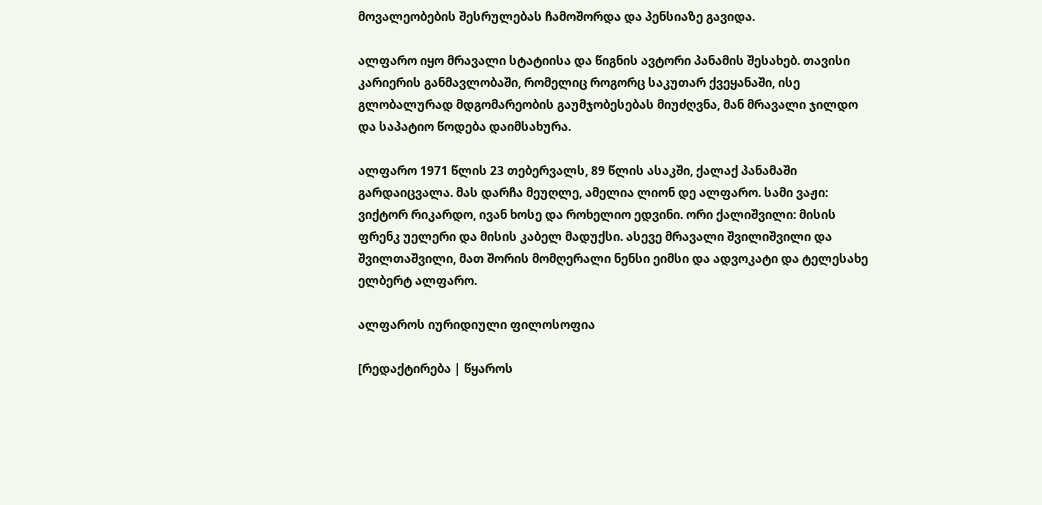მოვალეობების შესრულებას ჩამოშორდა და პენსიაზე გავიდა.

ალფარო იყო მრავალი სტატიისა და წიგნის ავტორი პანამის შესახებ. თავისი კარიერის განმავლობაში, რომელიც როგორც საკუთარ ქვეყანაში, ისე გლობალურად მდგომარეობის გაუმჯობესებას მიუძღვნა, მან მრავალი ჯილდო და საპატიო წოდება დაიმსახურა.

ალფარო 1971 წლის 23 თებერვალს, 89 წლის ასაკში, ქალაქ პანამაში გარდაიცვალა. მას დარჩა მეუღლე, ამელია ლიონ დე ალფარო. სამი ვაჟი: ვიქტორ რიკარდო, ივან ხოსე და როხელიო ედვინი. ორი ქალიშვილი: მისის ფრენკ უელერი და მისის კაბელ მადუქსი. ასევე მრავალი შვილიშვილი და შვილთაშვილი, მათ შორის მომღერალი ნენსი ეიმსი და ადვოკატი და ტელესახე ელბერტ ალფარო.

ალფაროს იურიდიული ფილოსოფია

[რედაქტირება | წყაროს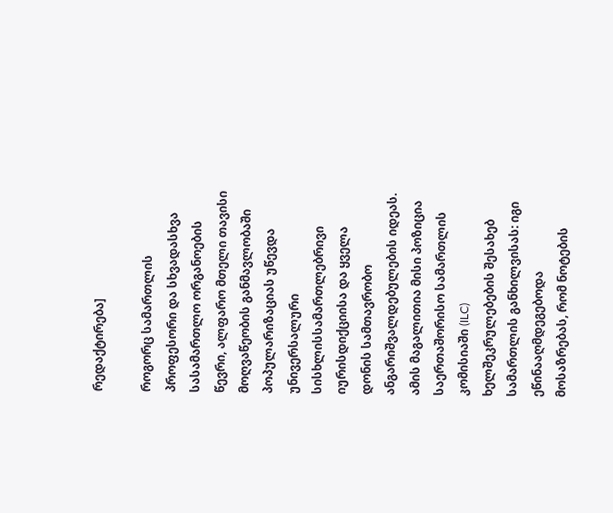რედაქტირება]

როგორც სამართლის პროფესორი და სხვადასხვა სასამართლო ორგანოების წევრი, ალფარო მთელი თავისი მოღვაწეობის განმავლობაში პოპულარიზაციას უწევდა უნივერსალური სისხლისსამართლებრივი იურისდიქციისა და ყველა დონის სამთავრობო ანგარიშვალდებულების იდეას. ამის მაგალითია მისი პოზიცია საერთაშორისო სამართლის კომისიაში (ILC) ხელშეკრულებების შესახებ სამართლის განხილვისას: იგი ეწინააღმდეგებოდა მოსაზრებას, რომ ნოტების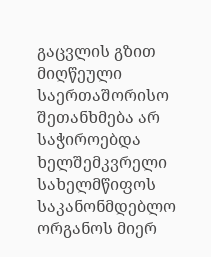გაცვლის გზით მიღწეული საერთაშორისო შეთანხმება არ საჭიროებდა ხელშემკვრელი სახელმწიფოს საკანონმდებლო ორგანოს მიერ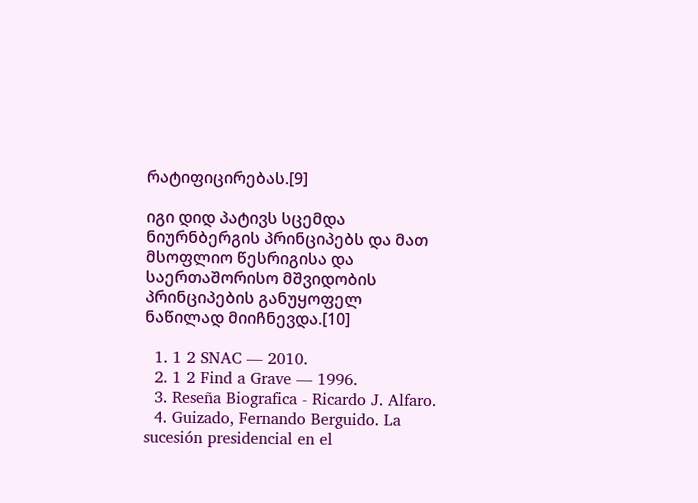რატიფიცირებას.[9]

იგი დიდ პატივს სცემდა ნიურნბერგის პრინციპებს და მათ მსოფლიო წესრიგისა და საერთაშორისო მშვიდობის პრინციპების განუყოფელ ნაწილად მიიჩნევდა.[10]

  1. 1 2 SNAC — 2010.
  2. 1 2 Find a Grave — 1996.
  3. Reseña Biografica - Ricardo J. Alfaro.
  4. Guizado, Fernando Berguido. La sucesión presidencial en el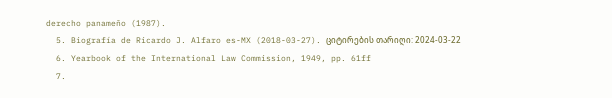derecho panameño (1987).
  5. Biografía de Ricardo J. Alfaro es-MX (2018-03-27). ციტირების თარიღი: 2024-03-22
  6. Yearbook of the International Law Commission, 1949, pp. 61ff
  7.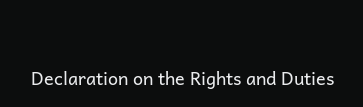Declaration on the Rights and Duties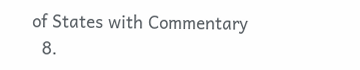of States with Commentary
  8.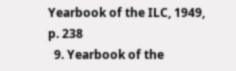Yearbook of the ILC, 1949, p. 238
  9. Yearbook of the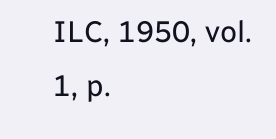ILC, 1950, vol. 1, p.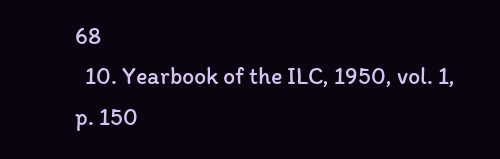68
  10. Yearbook of the ILC, 1950, vol. 1, p. 150